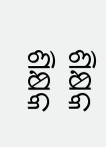ଶିକ୍ଷକ
ଶିକ୍ଷକ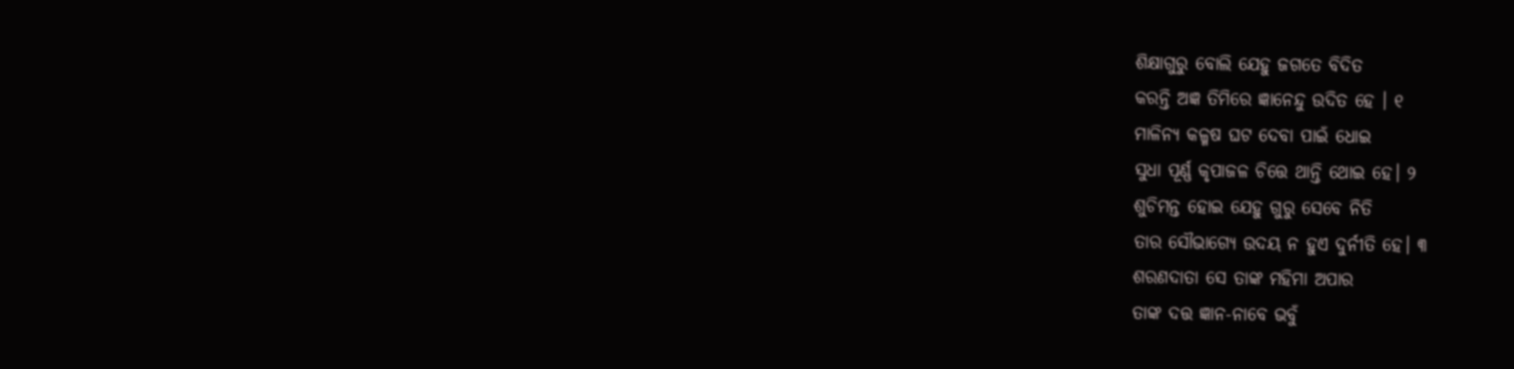ଶିକ୍ଷାଗୁରୁ ବୋଲି ଯେହୁ ଜଗତେ ବିଦିତ
କରନ୍ତି ଅଜ୍ଞ ତିମିରେ ଜ୍ଞାନେନ୍ଦୁ ଉଦିତ ହେ । ୧
ମାଳିନ୍ୟ କଳ୍ମଷ ଘଟ ଦେବା ପାଇଁ ଧୋଇ
ସୁଧା ପୂର୍ଣ୍ଣ କୃପାଜଳ ଚିତ୍ତେ ଥାନ୍ତି ଥୋଇ ହେ। ୨
ଶୁଚିମନ୍ତ ହୋଇ ଯେହୁ ଗୁରୁ ସେବେ ନିତି
ତାର ସୌଭାଗ୍ୟେ ଉଦୟ ନ ହୁଏ ଦୁର୍ନୀତି ହେ। ୩
ଶରଣଦାତା ସେ ତାଙ୍କ ମହିମା ଅପାର
ତାଙ୍କ ଦତ୍ତ ଜ୍ଞାନ-ନାବେ ଭବୁଁ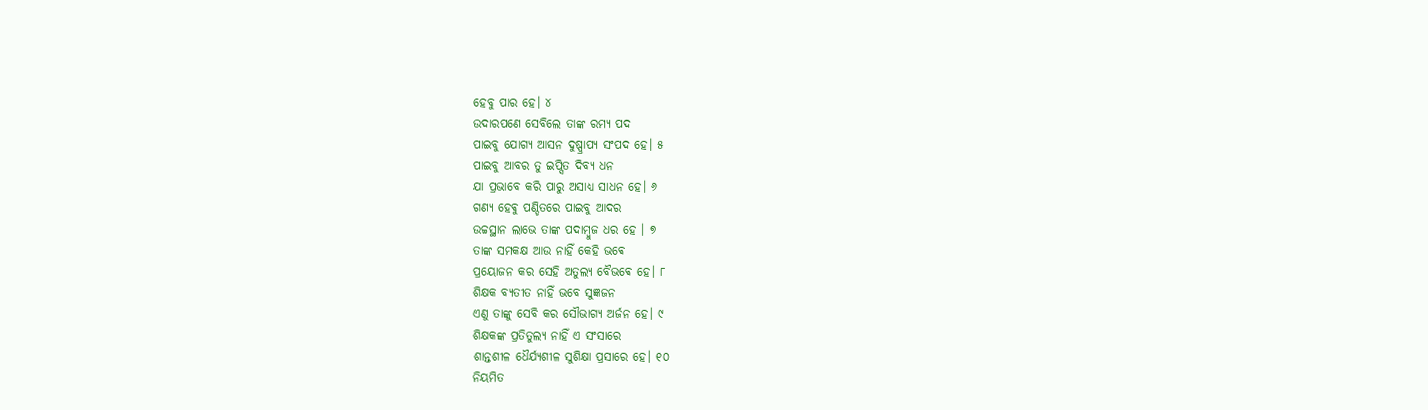ହେବୁ ପାର ହେ। ୪
ଉଦାରପଣେ ସେବିଲେ ତାଙ୍କ ରମ୍ୟ ପଦ
ପାଇବୁ ଯୋଗ୍ୟ ଆସନ ଦୁଷ୍ପ୍ରାପ୍ୟ ସଂପଦ ହେ। ୫
ପାଇବୁ ଆବର ତୁ ଇପ୍ସିତ ଦିବ୍ୟ ଧନ
ଯା ପ୍ରଭାବେ କରି ପାରୁ ଅସାଧ୍ୟ ସାଧନ ହେ। ୬
ଗଣ୍ୟ ହେଵୁ ପଣ୍ଡିତରେ ପାଇବୁ ଆଦର
ଉଚ୍ଚସ୍ଥାନ ଲାଭେ ତାଙ୍କ ପଦାମ୍ଵୁଜ ଧର ହେ । ୭
ତାଙ୍କ ସମକକ୍ଷ ଆଉ ନାହିଁ କେହି ଭଵେ
ପ୍ରୟୋଜନ କର ସେହି ଅତୁଲ୍ୟ ବୈଭଵେ ହେ। ୮
ଶିକ୍ଷକ ବ୍ୟତୀତ ନାହିଁ ଭବେ ସୁଜ୍ଞଜନ
ଏଣୁ ତାଙ୍କୁ ସେବି କର ସୌଭାଗ୍ୟ ଅର୍ଜନ ହେ। ୯
ଶିକ୍ଷକଙ୍କ ପ୍ରତିତୁଲ୍ୟ ନାହିଁ ଏ ସଂସାରେ
ଶାନ୍ତଶୀଳ ଧୈର୍ଯ୍ୟଶୀଳ ସୁଶିକ୍ଷା ପ୍ରସାରେ ହେ। ୧୦
ନିୟମିତ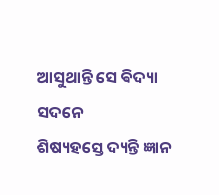ଆସୁଥାନ୍ତି ସେ ଵିଦ୍ୟା ସଦନେ
ଶିଷ୍ୟହସ୍ତେ ଦ୍ୟନ୍ତି ଜ୍ଞାନ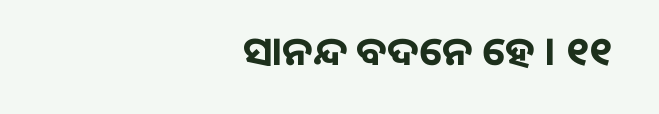ସାନନ୍ଦ ବଦନେ ହେ । ୧୧